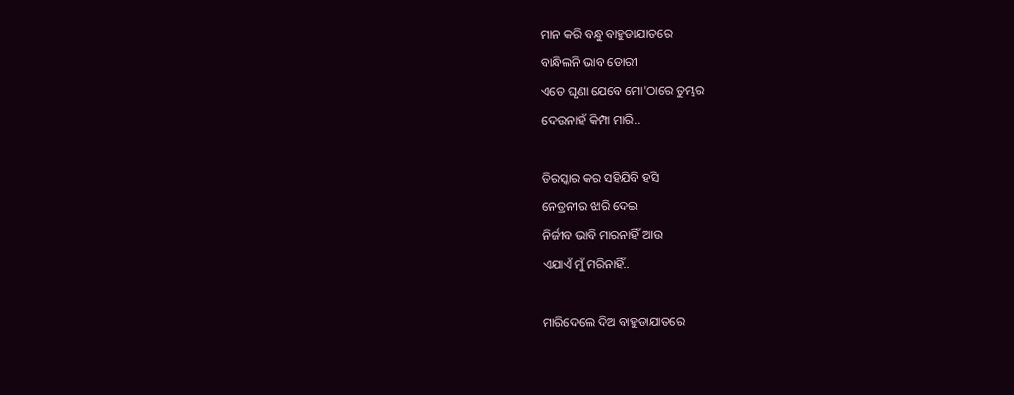ମାନ କରି ବନ୍ଧୁ ବାହୁଡାଯାତରେ
ବାନ୍ଧିଲନି ଭାବ ଡୋରୀ
ଏତେ ଘୃଣା ଯେବେ ମୋ'ଠାରେ ତୁମ୍ଭର
ଦେଉନାହଁ କିମ୍ପା ମାରି..

ତିରସ୍କାର କର ସହିଯିବି ହସି
ନେତ୍ରନୀର ଝାରି ଦେଇ
ନିର୍ଜୀବ ଭାବି ମାରନାହିଁ ଆଉ
ଏଯାଏଁ ମୁଁ ମରିନାହିଁ..

ମାରିଦେଲେ ଦିଅ ବାହୁଡାଯାତରେ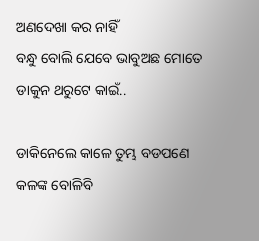ଅଣଦେଖା କର ନାହିଁ
ବନ୍ଧୁ ବୋଲି ଯେବେ ଭାବୁଅଛ ମୋତେ
ଡାକୁନ ଥରୁଟେ କାଇଁ..

ଡାକିନେଲେ କାଳେ ତୁମ୍ଭ ବଡପଣେ
କଳଙ୍କ ବୋଳିବି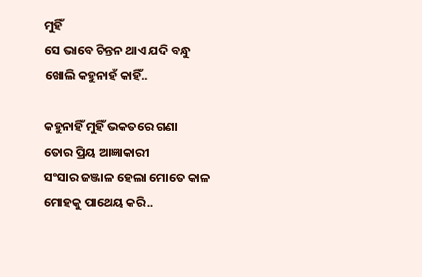ମୁହିଁ
ସେ ଭାବେ ଚିନ୍ତନ ଥାଏ ଯଦି ବନ୍ଧୁ
ଖୋଲି କହୁନାହଁ କାହିଁ..

କହୁନାହିଁ ମୁହିଁ ଭକତରେ ଗଣା
ତୋର ପ୍ରିୟ ଆଜ୍ଞାକାରୀ
ସଂସାର ଜଞ୍ଜାଳ ହେଲା ମୋତେ କାଳ
ମୋହକୁ ପାଥେୟ କରି..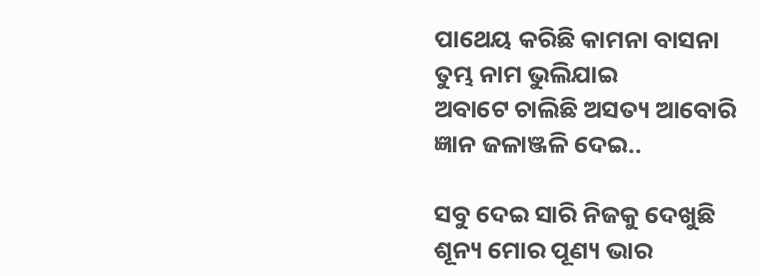ପାଥେୟ କରିଛି କାମନା ବାସନା
ତୁମ୍ଭ ନାମ ଭୁଲିଯାଇ
ଅବାଟେ ଚାଲିଛି ଅସତ୍ୟ ଆବୋରି
ଜ୍ଞାନ ଜଳାଞ୍ଜଳି ଦେଇ..

ସବୁ ଦେଇ ସାରି ନିଜକୁ ଦେଖୁଛି
ଶୂନ୍ୟ ମୋର ପୂଣ୍ୟ ଭାର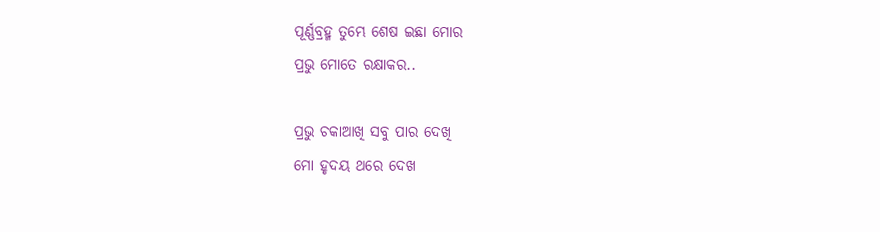ପୂର୍ଣ୍ଣବ୍ରହ୍ମ ତୁମ୍ଭେ ଶେଷ ଇଛା ମୋର
ପ୍ରଭୁ ମୋତେ ରକ୍ଷାକର..

ପ୍ରଭୁ ଚକାଆଖି ସବୁ ପାର ଦେଖି
ମୋ ହୃଦୟ ଥରେ ଦେଖ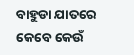ବାହୁଡା ଯାତରେ କେବେ କେଉଁ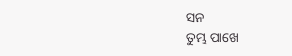ସନ
ତୁମ୍ଭ ପାଖେ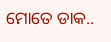ମୋତେ ଡାକ..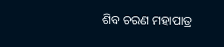ଶିବ ଚରଣ ମହାପାତ୍ର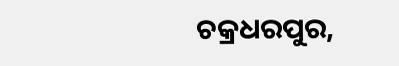ଚକ୍ରଧରପୁର,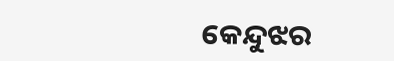କେନ୍ଦୁଝର